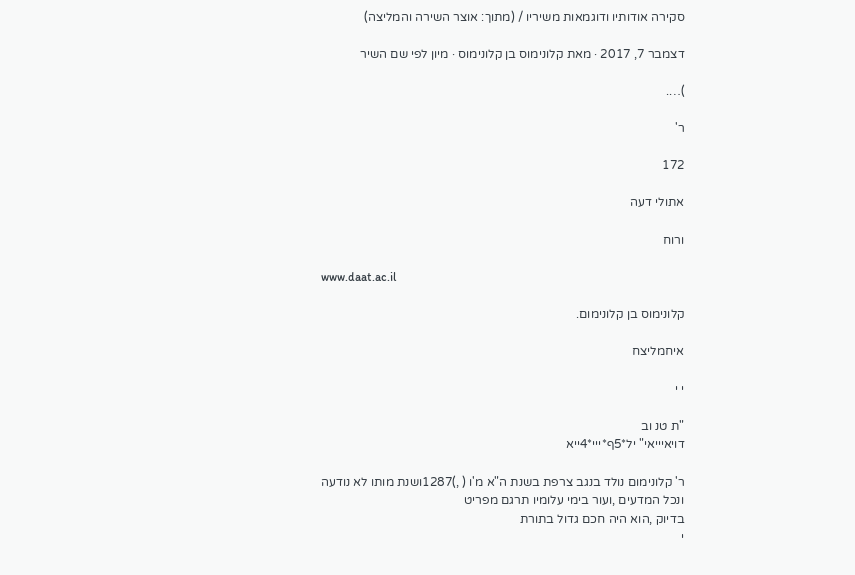סקירה אודותיו ודוגמאות משיריו / (מתוך: אוצר השירה והמליצה)

דצמבר 7, 2017 · מאת קלונימוס בן קלונימוס · מיון לפי שם השיר

)….

ר'

172

אתולי דעה

ורוח

www.daat.ac.il

קלונימוס בן קלונימום.

איחמליצח

י י

"ת טנ וב
דויאיייאי" יל*5ף*ייי*4ייא

ר' קלונימום נולד בנגב צרפת בשנת ה"א מ'ו ( ,)1287ושנת מותו לא נודעה
ונכל המדעים ,ועור בימי עלומיו תרגם מפריט
בדיוק ,הוא היה חכם גדול בתורת
י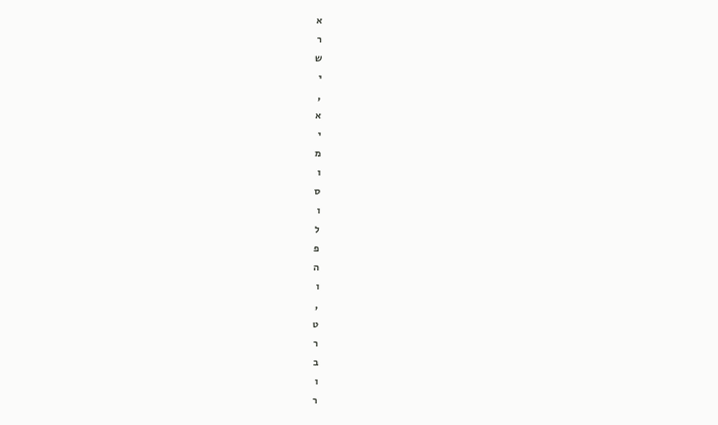א
ר
ש
י
,
א
י
מ
ו
ס
ו
ל
פ
ה
ו
,
ט
ר
ב
ו
ר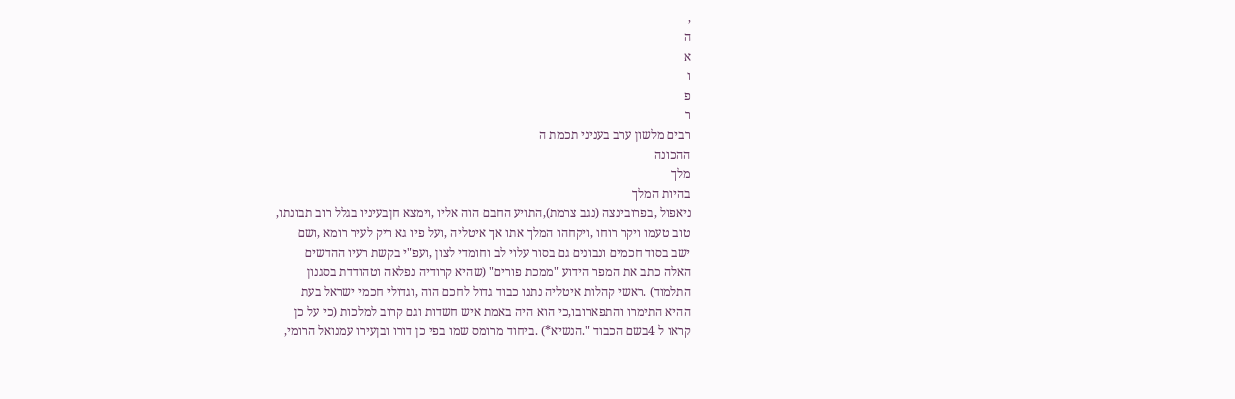,
ה
א
ו
פ
ר
רבים מלשון ערב בעניני תכמת ה
ההכונה
מלך
בהיות המלך
ניאפול ,בפרובינצה (נגב צרמת),התויע החבם הוה אליו ,וימצא חןבעיניו בגלל רוב תבונתו,
טוב טעמו ויקר רוחו ,ויקחהו המלך אתו אך איטליה ,ועל פיו גא ריק לעיר רומא ,ושם
ישב בסוד חכמים ונבונים גם בסור עלוי לב וחומדי לצון ,ועפ"י בקשת רעיו ההדשים
האלה כתב את המפר הידוע "ממכת פורים" (שהיא קרודיה נפלאה וטהודדת בסגנון
התלמוד) .ראשי קהלות איטליה נתנו כבוד גדול לחכם הוה ,וגדולי חכמי ישראל בעת
ההיא התימרו והתפארובו,כי הוא היה באמת איש חשדות וגם קרוב למלכות (כי על כן
קראו ל 4בשם הכבוד ".הנשיא*) .ביחוד מרומס שמו בפי כן דורו ובןעירו עמנואל הרומי,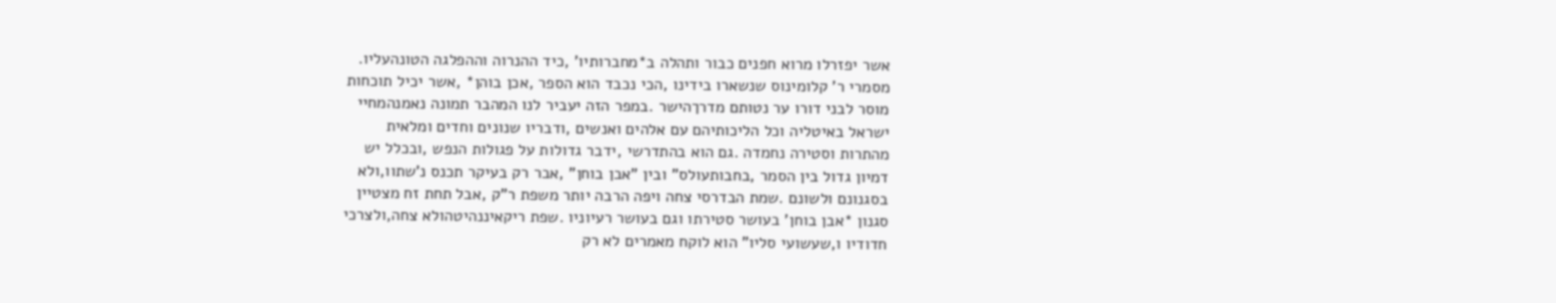אשר יפזרלו מרוא חפנים כבור ותהלה ב*מחברותיו' ,כיד ההנרוה וההפלגה הטונהעליו.
מסמרי ר' קלומינוס שנשארו בידינו ,הכי נכבד הוא הספר ,אכן בוהן* ,אשר יכיל תוכחות
מוסר לבני דורו ער נטותם מדרךהישר .במפר הזה יעביר לנו המהבר תמונה נאמנהמחיי
ישראל באיטליה וכל הליכותיהם עם אלהים ואנשים ,ודבריו שנונים וחדים ומלאית
מהתרות וסטירה נחמדה .גם הוא בהתדרשי ,ידבר גדולות על פגולות הנפש ,ובכלל יש
דמיון גדול בין הסמר ,בחבותעולס" ובין "אבן בוחן" ,אבר רק בעיקר תכנס נ'שתוו,ולא
בסגנונם ולשונם .שמת הבדרסי צחה ויפה הרבה יותר משפת ר"ק ,אבל תחת זח מצטיין
סגנון *אבן בוחן' בעושר סטירתו וגם בעושר רעיוניו .שפת ריקאיננהיטהולא צחה,ולצרכי
חדודיו ו,שעשועי סליו" הוא לוקח מאמרים לא רק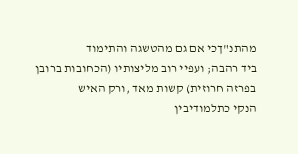מהתנ"ךכי אם גם מהטשגה והתימוד
ביד רהבה; ועפיי רוב מליצותיו (הכחובות ברובן בפרזה חרוזית) קשות מאד ,ורק האיש
הנקי כתלמודיבין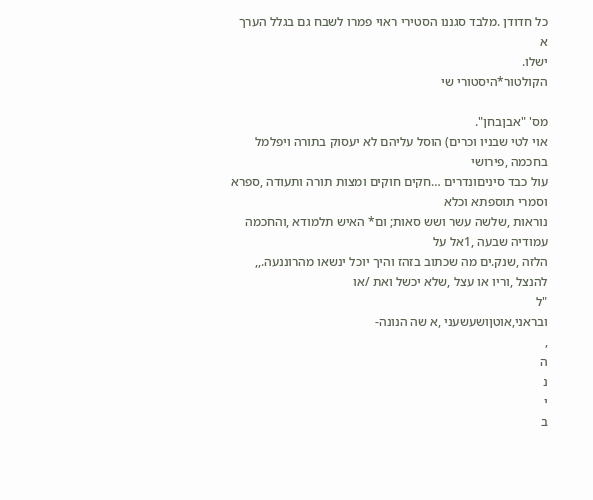כל חדודן .מלבד סגננו הסטירי ראוי פמרו לשבח גם בגלל הערך
א
ישלו.
הקולטור*היסטורי שי

מס' "אבןבחן".
אוי לטי שבניו וכרים) הוסל עליהם לא יעסוק בתורה ויפלמל בחכמה ,פירושי
עול כבד סיניםונדרים …חקים חוקים ומצות תורה ותעודה ,ספרא וסמרי תוספתא וכלא
נוראות ,שלשה עשר ושש סאות; ום* האיש תלמודא ,והחכמה עמודיה שבעה ,1אל על
הלזה ,שנק.ים מה שכתוב בזהז והיך יוכל ינשאו מהרוננעה.,,
להנצל ,וריו או עצל ,שלא יכשל ואת /או
"ל
ובראני,אוטןושעשעני ,א שה הנונה-
,
ה
נ
י
ב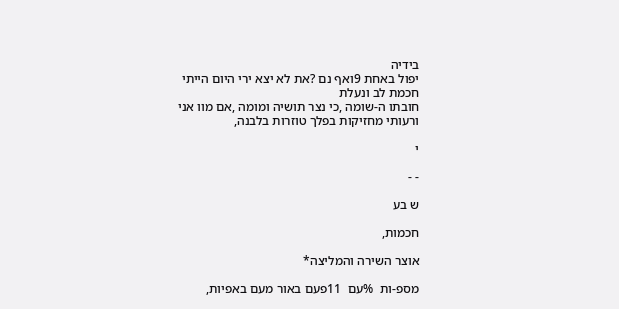בידיה
יפול באחת 9ואף נם ?את לא יצא ירי היום הייתי חכמת לב ונעלת
חובתו ה-שומה ,כי נצר תושיה ומומה ,אם מוו אני ורעותי מחזיקות בפלך טוזרות בלבנה,

י

- -

ש בע

חכמות,

אוצר השירה והמליצה*

מספ-ות  %עם  11פעם באור מעם באפיות,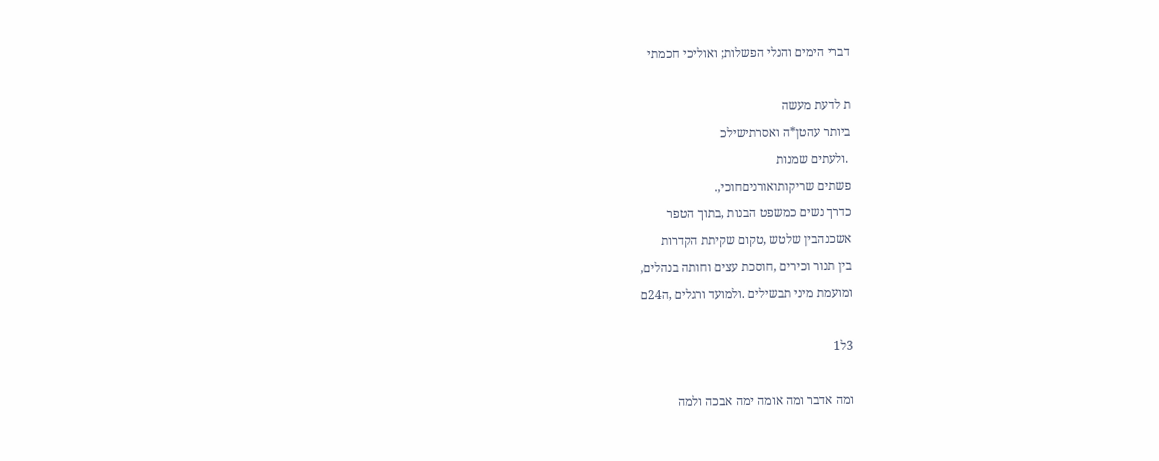דברי הימים והנלי הפשלות; ואוליכי חכמתי

ת לדעת מעשה
ביותר עהטן*ה ואסרתישילכ
 .ולעתים שמנות
פשתים שריקותואורניםחוכי,.
כדרך נשים כמשפט הבנות ,בתוך הטפר
אשכנהבין שלטש ,טקום שקיתת הקדרות
בין תנור וכירים ,חוסכת עצים וחותה בנהלים,
ומועמת מיני תבשילים .ולמועד ורגלים ,ה24ם

3ל1

ומה אדבר ומה אומה ימה אבכה ולמה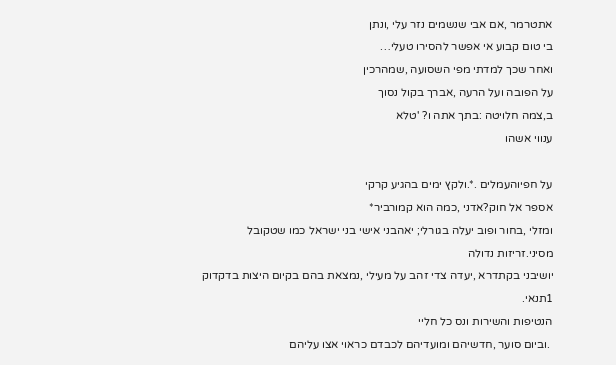אתטרמר ,אם אבי שנשמים נזר עלי ,ונתן
בי טום קבוע אי אפשר להסירו טעלי…
ואחר שכך למדתי מפי השסועה ,שמהרכין
על הפובה ועל הרעה ,אברך בקול נסוך
ב,צמה חלויטה :בתך אתה ו? 'טלא
ענווי אשהו

על חפיוהעמלים .*.ולקץ ימים בהגיע קרקי
אספר אל חוק?אדני ,כמה הוא קמורביר*
ומזלי ,בחור ופוב יעלה בגורלי; יאהבני אישי בני ישראל כמו שטקובל מסיני.זריזות נדולה
יושיבני בקתדרא ,יעדה צדי זהב על מעילי ,נמצאת בהם בקיום היצות בדקדוק 1תנאי.
הנטיפות והשירות ונס כל חליי
 .וביום סוער ,חדשיהם ומועדיהם לכבדם כראוי אצו עליהם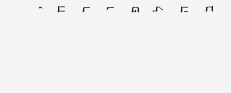,
ח
ר
ו
פ
ל
ה
ב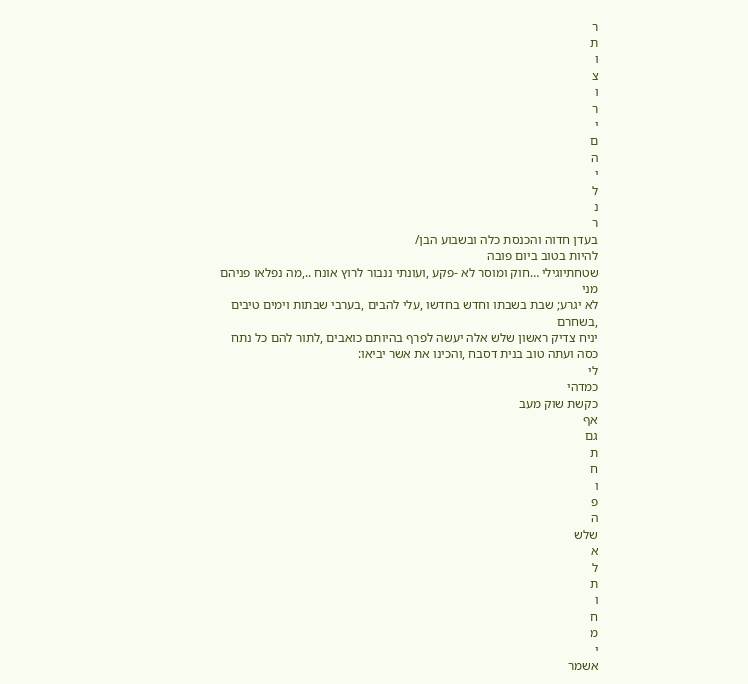ר
ת
ו
צ
ו
ר
י
ם
ה
י
ל
נ
ר
בעדן חדוה והכנסת כלה ובשבוע הבן/
להיות בטוב ביום פובה
שטחתיוגילי …חוק ומוסר לא -פקע ,ועונתי ננבור לרוץ אונח ..,מה נפלאו פניהם מני
לא יגרע; שבת בשבתו וחדש בחדשו ,עלי להבים ,בערבי שבתות וימים טיבים ,בשחרם
יניח צדיק ראשון שלש אלה יעשה לפרף בהיותם כואבים ,לתור להם כל נתח
כסה ועתה טוב בנית דסבח ,והכינו את אשר יביאו:
לי
כמדהי
כקשת שוק מעב
אף
גם
ת
ח
ו
פ
ה
שלש
א
ל
ת
ו
ח
מ
י
אשמר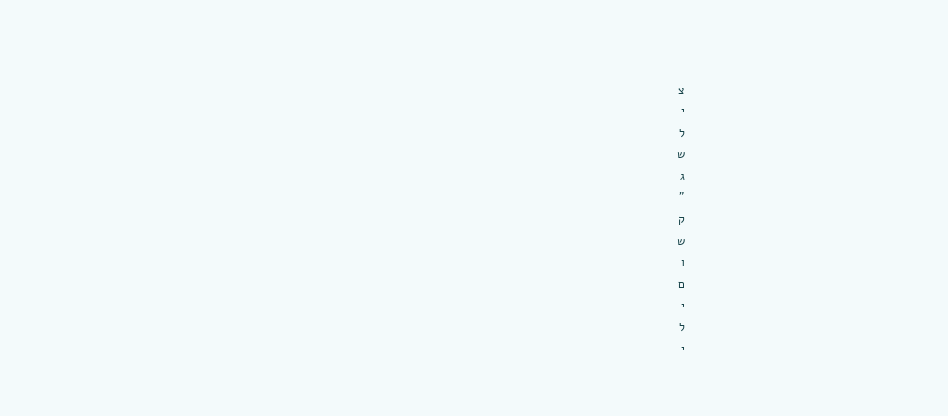צ
י
ל
ש
ג
"
ק
ש
ו
ם
י
ל
י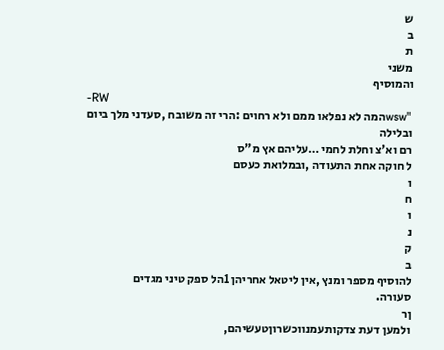ש
ב
ת
משני
והמוסיף
-RW
 "wswהמה לא נפלאו ממם ולא רחוים :הרי זה משובח ,סעדני מלך ביום ובלילה
רם וא'צ וחלת לחמי …עליהם אץ מ"ס
ל חוקה אחת התעודה ,ובמלואת כעסם
ו
ח
ו
נ
ק
ב
להוסיף מספר ומנץ ,אין ליטאל אחריהן 1הל ספק טיני מגדים
סעורה.
ןר
ולמען דעת צדקותעמנווכשרוןטעשיהם,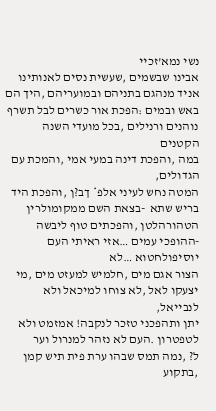נשי נמא'זכיי
אבינו שבשמים ,שעשית נסים לאנותינו אניד מנהגם בתניהם ובמועריהם ,היך הם
באש ובמים :הפכת אור כשרים לבל תשרף נוהנים ורנילים ,בכל מועדי השנה הקטנים
במה ,והפכת דינה במעי אמי ,והמכת עם הגדולים,
המטה נחש לעיני אלפ* ךב?ן ,והפכת היד
בריש שתא  -בצאת השם ממקומולרין
הטהורהלטן ,והפכתים טוף ליבשה -ההופכי עמים …אזי ראיתי העם יוסיפולחטוא …לא
הצור אגם מים ,חלמיש למעזט מים ,מי יצעקו לאל ,לא צוחו למיכאל ולא לנבייאל,
יתן ותהפכני טזכר לנקבה! אמזמט ולא לטפטרון .העם לא נזהר למנרול וער
ל? ,נמה תמס שבהו ערת פית תיש קמן ,בתקוע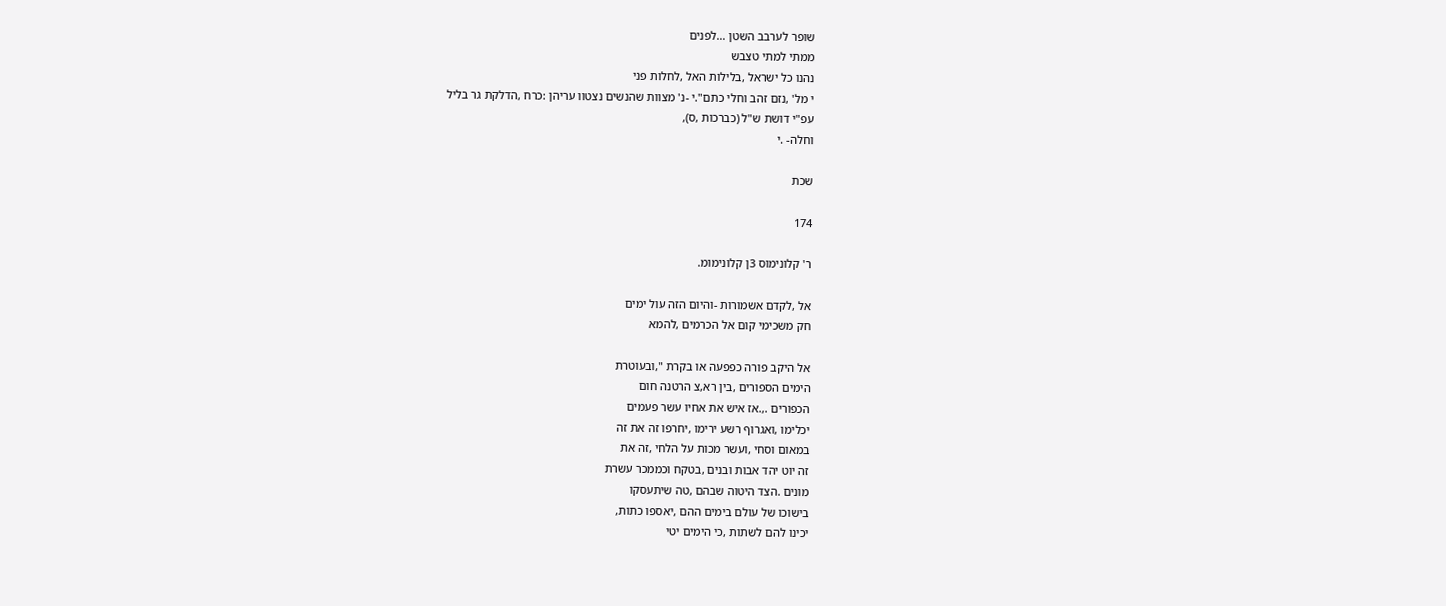שופר לערבב השטן …לפנים
ממתי למתי טצבש
נהנו כל ישראל ,בלילות האל ,לחלות פני
י מל' ,נזם זהב וחלי כתם".י -נ' מצוות שהנשים נצטוו עריהן :כרח ,הדלקת גר בליל
עפ"י דושת ש"ל (כברכות ,ס),
וחלה- .י

שכת

174

ר' קלונימוס 3ן קלונימומ.

אל ,לקדם אשמורות -והיום הזה עול ימים
חק משכימי קום אל הכרמים ,להמא

אל היקב פורה כפפעה או בקרת ",ובעוטרת
הימים הספורים ,בין רא,צ הרטנה חום
הכפורים .,.אז איש את אחיו עשר פעמים
יכלימו ,ואגרוף רשע ירימו ,יחרפו זה את זה
במאום וסחי ,ועשר מכות על הלחי ,זה את
זה יוט יהד אבות ובנים ,בטקח וכממכר עשרת
מונים .הצד היטוה שבהם ,טה שיתעסקו
בישוכו של עולם בימים ההם ,יאספו כתות,
יכינו להם לשתות ,כי הימים יטי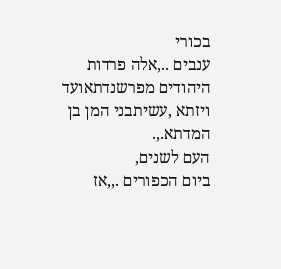בכורי
ענבים ..,אלה פרדות היהודים מפרשנדתאועד
ויזתא ,עשיתבני המן בן המדתא.,.
העם לשנים,
ביום הכפורים .,,אז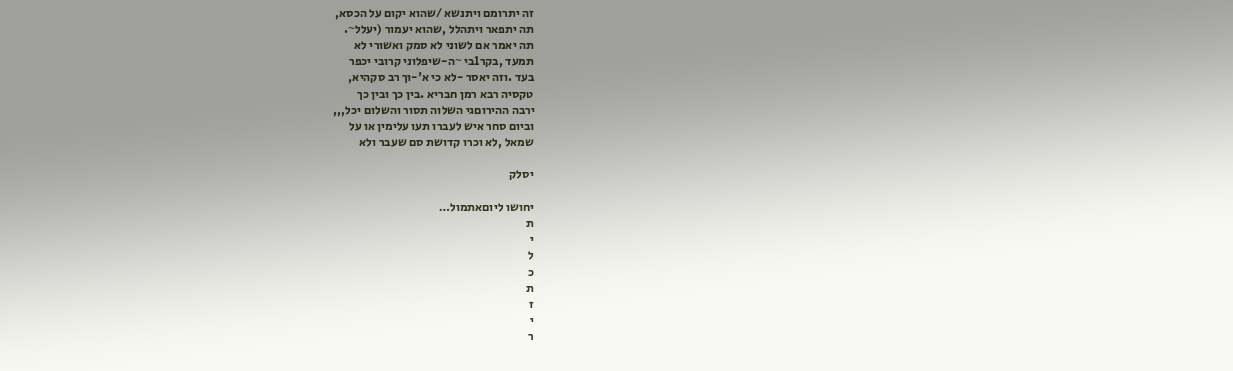זה יתרומם ויתנשא /שהוא יקום על הכסא,
תה יתפאר ויתהלל ,שהוא יעמור (יעלל~.
תה יאמר אם לשוני לא סמק ואשורי לא
תמעד ,בקר1בי ~ה-שיפלוני קרובי יכפר
בעד .וזה יאסר -לא כי א'-וך רב סקהיא,
טקסיה רבא רמן חבריא .בין כך ובין כך
ירבה ההירוםגי השלוה תסור והשלום יכל,,,
וביום סחר איש לעברו תעו עלימין או על
שמאל ,לא וכרו קדושת סם שעבר ולא

יסלק

יחושו ליוםאתמול…
ת
י
ל
כ
ת
ז
י
ר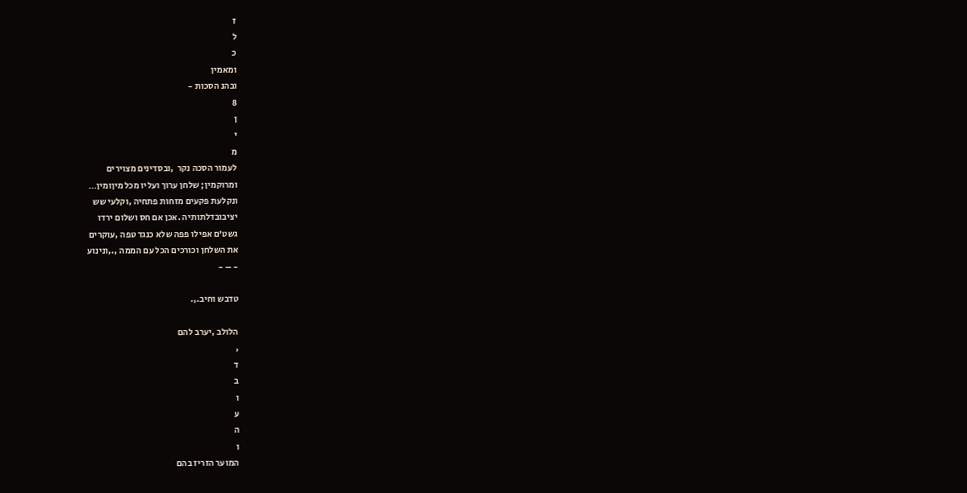ז
ל
כ
ומאמין
ובהנ הסכות -
8
ן
י
מ
לעמור הסכה נקר  ,ובסדינים מצוירים
ומרוקמין; שלחן ערוך ועליו מכל מיןומין…
ונקלעת פקעים מזחות פתחיה ,וקלעי שש
יציבובדלתותיה .אכן אם חס ושלום ירדו
גשט'ם אפילו פפה שלא כנגד טפה ,עוקרים
את השלחן וכורכים הכל עם הממה ,.,ונינוע
- – -

טדבש וחיב.,.

הלולב ,יערב להם
,
ד
ב
ו
ע
ה
ו
המוער הזריז בהם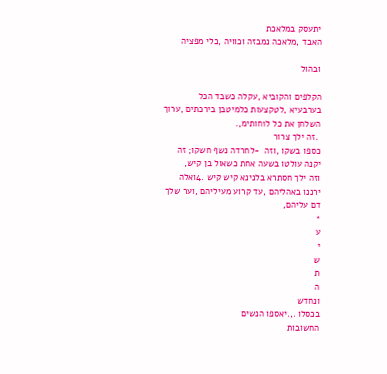יתעסק במלאכת
האבד ,מלאכה נמבזה וכוויה ,כלי מפציה

ובהול

הקלפים והקוביא ,עקלה כשבד הכל
בערבעיא ,לטקצעות כלמיטבן בירכתים ,ערוך
השלחן את כל ל1חותימ,.
 .זה ילך צרור
כספו בשקו ,וזה  -לחרדה נשף חשקו; זה
יקנה עולטו בשעה אחת כשאול בן קיש,
וזה ילך חסתרא בלנינא קיש קיש .4ואלה
ירננו באהליהם ,עד קרוע מעיליהם ,וער שלך
דם עליהם,
*
ע
י
ש
ת
ה
ונחדש
בכסלו .,.יאספו הנשים
החשובות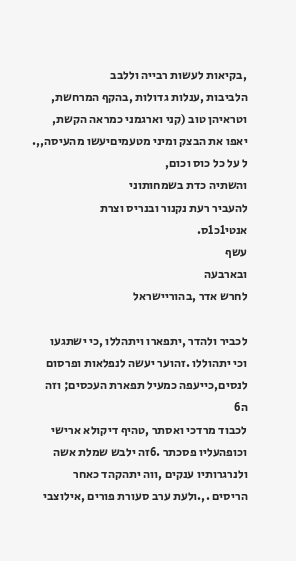,בקיאות לעשות רבייה וללבב
הלביבות ,ענלות גדולות ,בהקף המרחשת,
וטראיהן טוב (קני וארגמני כמראה הקשת,
יאפו את הבצק ומיני מטעמיםיעשו מהעיסה,,.
ל על כל כוס וכום,
והשתיה כדת בשמחותוני
להעביר רעת נקנור ובנריס וצרת
אנטי1כ1ס.
עשף
ובארבעה
לחרש אדר ,בהוריישראל

לכביר ולהדר ,יתפארו ויתהללו ,כי ישתגעו
וכי יתהוללו .זהוער יעשה לנפלאות ופרסום
לנסים,כייעפה כמעיל תפארת העכסים; וזה
ה6
לכבוד מרדכי ואסתר ,טהיף דיקולא ארישי
וכופהעליו פסכתר .6זה ילבש שמלת אשה
ולנרגרותיו ענקים ,ווה יתהקהד כאחר
הריסים .,.ולעת ערב סעורת פורים ,אילוצבי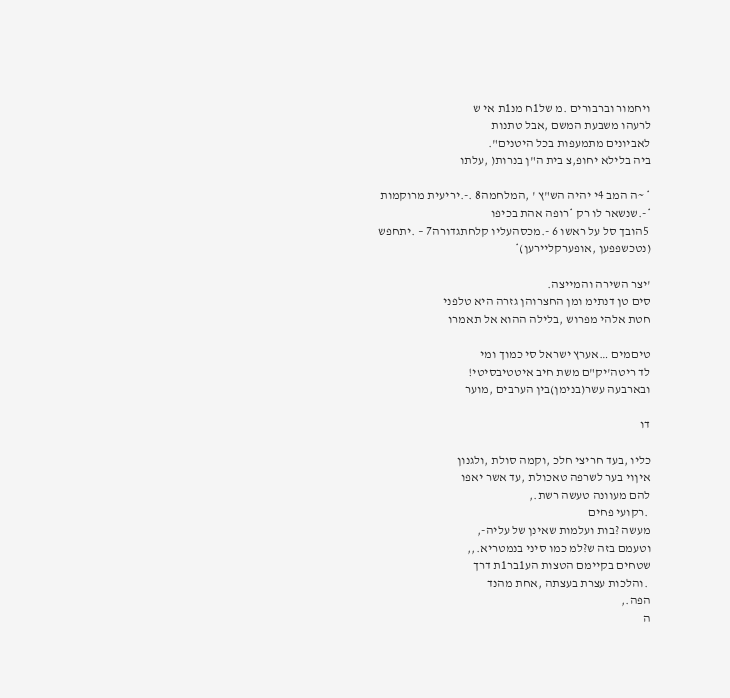ויחמור וברבורים .מ של1ח מנ1ת אי ש
לרעהו משבעת המשם ,אבל טתנות
לאביונים מתמעפות בכל היטנים".
ביה בלילא יחופ,צ בית ה"ן בנרות( ,עלתו

* ~ה המב 4י יהיה הש"ץ ' ,המלחמה8 .-.יריעית מרוקמות *-.שנשאר לו רק *רופה אהת בכיפו
 5הובך סל על ראשו 6 -.מכסהעליו קלחתגדורה7 – .יתחפש (נטכשפפען ,אופערקליירען)*

'יצר השירה והמייצה.
סים טן דנתימ ומן החצרוהן גזרה היא טלפני
חטת אלהי מפרוש ,בלילה ההוא אל תאמרו

טיםמים …אערץ ישראל סי כמוך ומי
לד ריטה'יק"ם משת חיב איטטיבסיטי!
ובארבעה עשר(בנימן)בין הערבים ,מוער

דו

כליו ,בעד חריצי חלכ ,וקמה סולת ,ולגנון
איןוי בער לשרפה טאכולת ,עד אשר יאפו
להם מעוונה טעשה רשת.,
 .רקועי פחים
מעשה ?בות ועלמות שאינן של עליה-,
וטעמם בזה ש?למ כמו סיני בנמטריא.,,
שטחים בקיימם הטצות הע1בר1ת דרך
 .והלכות עצרת בעצתה ,אחת מהנד
הפה.,
ה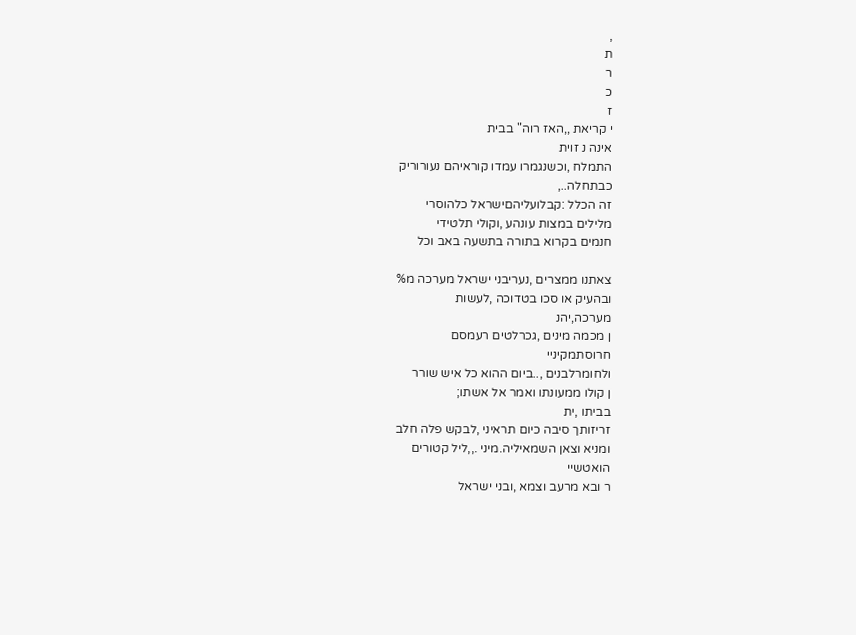,
ת
ר
כ
ז
י קריאת ,,האז רוה" בבית
אינה נ זוית
התמלח ,וכשנגמרו עמדו קוראיהם נעורוריק
כבתחלה..,
זה הכלל :קבלועליהםישראל כלהוסרי
מלילים במצות עונהע ,וקולי תלטידי
חנמים בקרוא בתורה בתשעה באב וכל

צאתנו ממצרים ,נעריבני ישראל מערכה מ%
ובהעיק או סכו בטדוכה ,לעשות
מערכה,יהנ
ן מכמה מינים ,גכרלטים רעמסם
חרוסתמקיניי
ולחומרלבנים ,..ביום ההוא כל איש שורר
ן קולו ממעונתו ואמר אל אשתו;
בביתו ,ית
זריזותך סיבה כיום תראיני ,לבקש פלה חלב
ומניא וצאן השמאיליה.מיני .,,ליל קטורים
הואטשיי
ר ובא מרעב וצמא ,ובני ישראל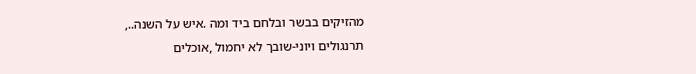מהזיקים בבשר ובלחם ביד ומה .איש על השנה..,
תרנגולים ויוני-שובך לא יחמול ,אוכלים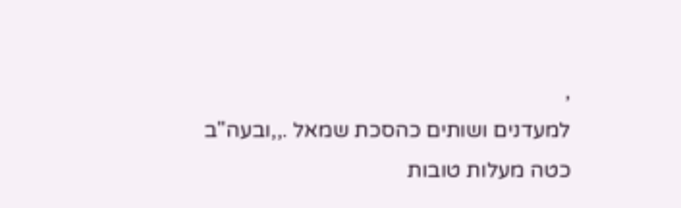,
למעדנים ושותים כהסכת שמאל .,,ובעה"ב
כטה מעלות טובות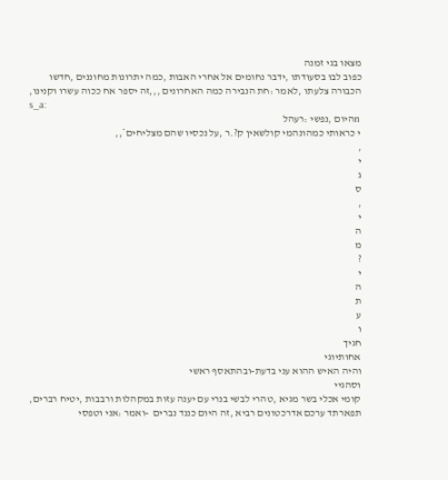מצאו בגי זמנה
כפוב לבו בסעודתו ,ידבר נחומים אל אחרי האבות ,כמה יתרונות מחוננים ,חדשו
הכבורה צלעתו ,לאמר :חת הנבירה כמה האחרונים ,,,זה יספר אח ככוה עשרו וקנינו,
s_a:
 nהיום ,נפשי :רעהל
י כראותי כמהונהמי קולשאין ק?.ר ,על נכסיו שהם מצליחים*,,
,
י
ג
ס
,
י
ה
מ
?
י
ה
ת
ע
ו
חגיך
אחותיוגי
והיה האיש ההוא עני בדעת-ובהתאסף ראשי
וסהגיי
קומי אכלי בשר מגיא ,טהרי לבשי בנרי עם יענה עזות במקהלות ורבבות ,יטיח רברים,
תפארתד ערכם אדרכטונים רביא ,זה היום כננד נברים  -ואמר :אני וטפסי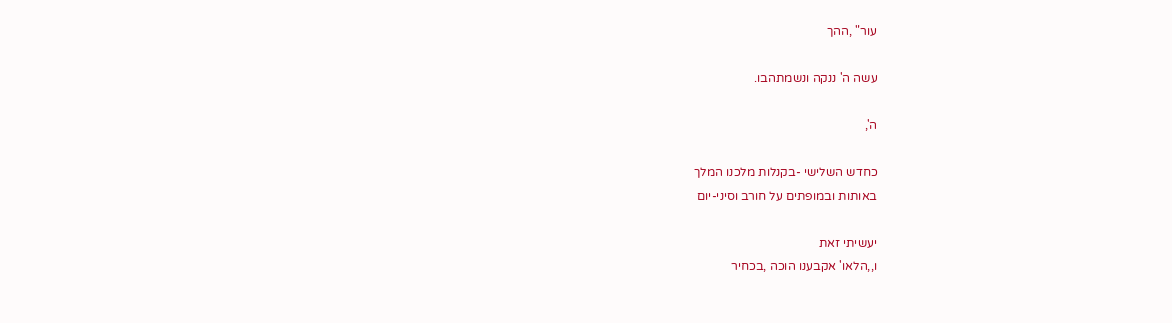עור" ,ההך

עשה ה' ננקה ונשמתהבו.

ה',

כחדש השלישי -בקנלות מלכנו המלך
באותות ובמופתים על חורב וסיני-יום

יעשיתי זאת
ו,,הלאו' אקבענו הוכה ,בכחיר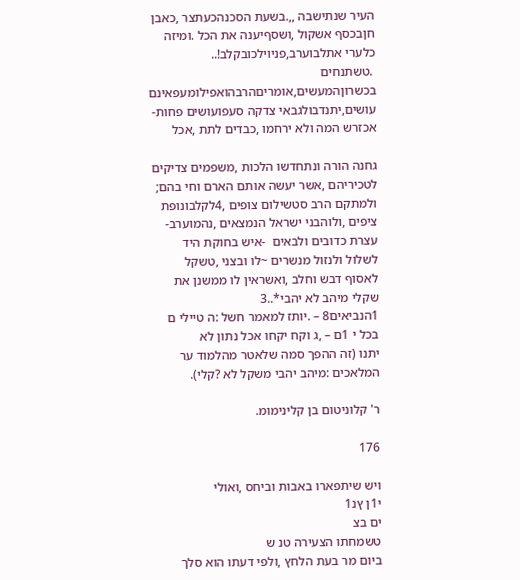העיר שנתישבה ,,.בשעת הסכנהכעתצר ,כאבן
חןבכסף אשקול ,ושסףיענה את הכל .ומיזה
כלערי אתלבוערב,פניוילכובקלב!..
 .טשתנחים
בכשרוןהמעשים,אומריםהרבהואפילומעפאינם
עושים,יתנדבולגבאי צדקה סעפועושים פחות-
אכזרש המה ולא ירחמו ,כבדים לתת ,אכל

גחנה הורה ונתחדשו הלכות ,משפמים צדיקים
לטכיריהם ,אשר יעשה אותם הארם וחי בהם;
ולמתקם הרב סטשילום צופים ,4לקלבונופת
ציפים ,ולוהבני ישראל הנמצאים ,נהמוערב-
עצרת כדובים ולבאים  -איש בחוקת היד לשלול ולנזול מנשרים ~לו ובצני ,טשקל
לאסוף דבש וחלב ,ואשראין לו ממשנן את שקלי מיהב לא יהבי*..3
1הנביאים8 – .יותז למאמר חשל :ה טיילי ם בכל י 1ם – ,ג וקח יקחו אכל נתון לא
יתנו (זה ההפך סמה שלאטר מהלמוד ער המלאכים :מיהב יהבי משקל לא ?קלי).

ר' קלוניטום בן קלינימומ.

176

ויש שיתפארו באבות וביחס ,ואולי
י1ן ץנ1
ים בצ
טשמחתו הצעירה טנ ש
ביום מר בעת הלחץ ,ולפי דעתו הוא סלך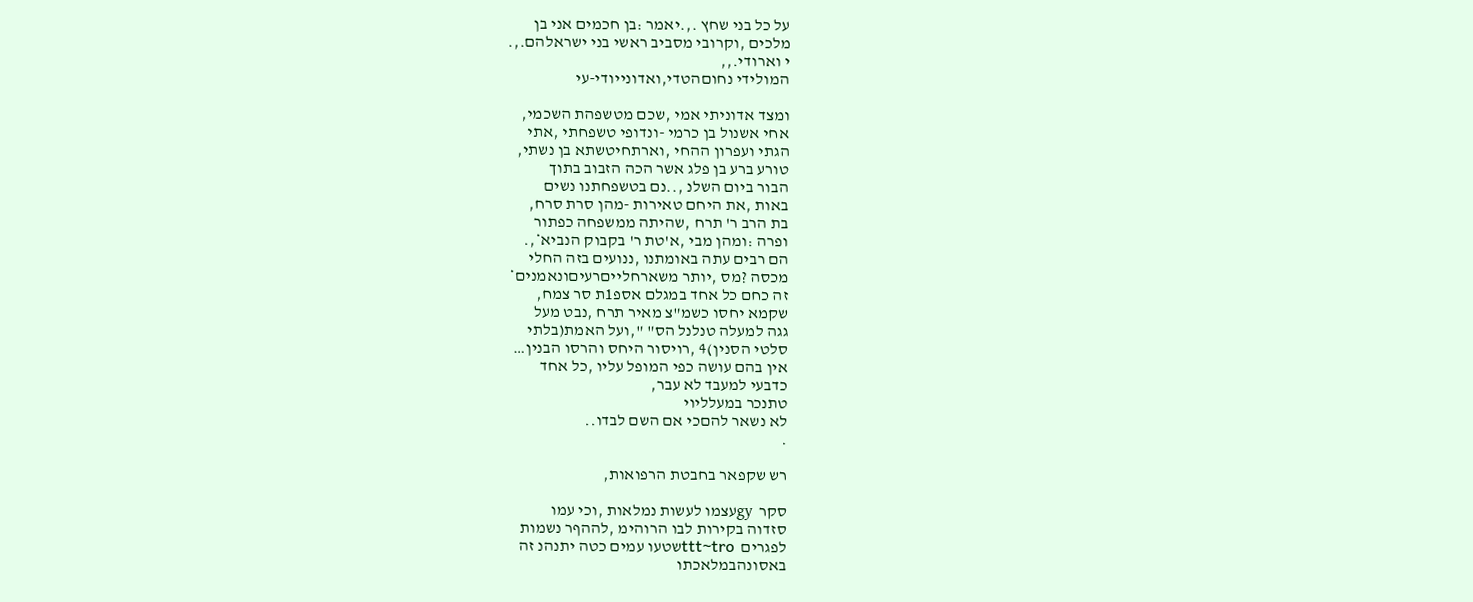על כל בני שחץ .,.יאמר :בן חכמים אני בן
מלכים ,וקרובי מסביב ראשי בני ישראלהם.,.
י וארודי.,,
המולידי נחוםהטדי,ואדונייודי-עי

ומצד אדוניתי אמי ,שכם מטשפהת השכמי,
אחי אשנול בן כרמי -ונדופי טשפחתי ,אתי
הגתי ועפרון ההחי ,וארתחיטשתא בן נשתי,
טורע ברע בן פלג אשר הכה הזבוב בתוך
הבור ביום השלנ ,..נם בטשפחתנו נשים
באות ,את היחם טאירות -מהן סרת סרח,
בת הרב ר' תרח ,שהיתה ממשפחה כפתור
ופרה :ומהן מבי ,א'טת ר' בקבוק הנביא*,.
הם רבים עתה באומתנו ,ננועים בזה החלי
מכסה ?מס ,יותר משארחלייםרעיםונאמנים*
זה כחם כל אחד במגלם אספ1ת סר צמח,
שקמא יחסו כשמ"צ מאיר תרח ,נבט מעל
גגה למעלה טנלנל הס" ",ועל האמת(בלתי
סלטי הסנין)4 ,רויסור היחס והרסו הבנין…
אין בהם עושה כפי המופל עליו ,כל אחד
כדבעי למעבד לא עבר,
טתנכר במעלליוי
לא נשאר להםכי אם השם לבדו..
.

רש שקפאר בחבטת הרפואות,

סקר  gyעצמו לעשות נמלאות ,וכי עמו
סזדוה בקירות לבו הרוהימ ,לההףר נשמות
לפגרים  ttt~troשטעו עמים כטה יתנהנ זה
באסונהבמלאכתו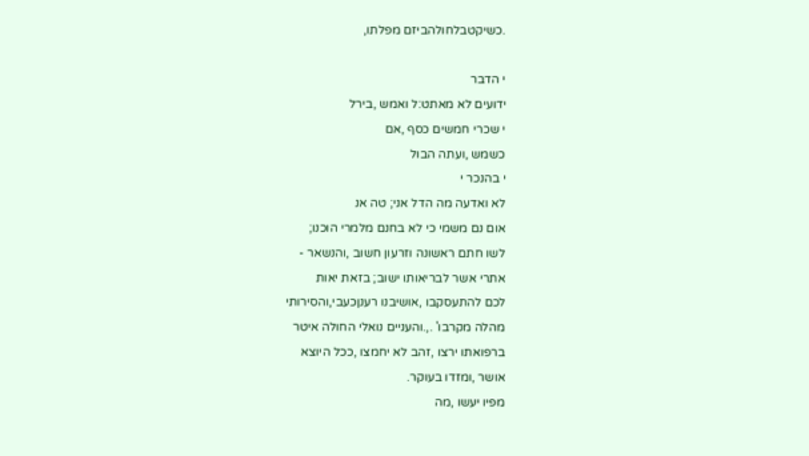.כשיקטבלחולהביזם מפלתו,

י הדבר
ידועים לא מאתט:ל ואמש ,בירל
י שכרי חמשים כסף ,אם
כשמש ,ועתה הבול
י בהנכר י
לא ואדעה מה הדל אני; טה אנ
אום נם משמי כי לא בחנם מלמרי הוכנו;
לשו חתם ראשונה וזרעון חשוב ,והנשאר -
אתרי אשר לבריאותו ישוב; בזאת יאות
לכם להתעסקבו ,אושיבנו רענןכעבי,והסירותי
מהלה מקרבו' .,.והעניים נואלי החולה איטר
ברפואתו ירצו ,זהב לא יחמצו ,ככל היוצא
אושר ,ומזדו בעוקר.
מפיו יעשו ,מה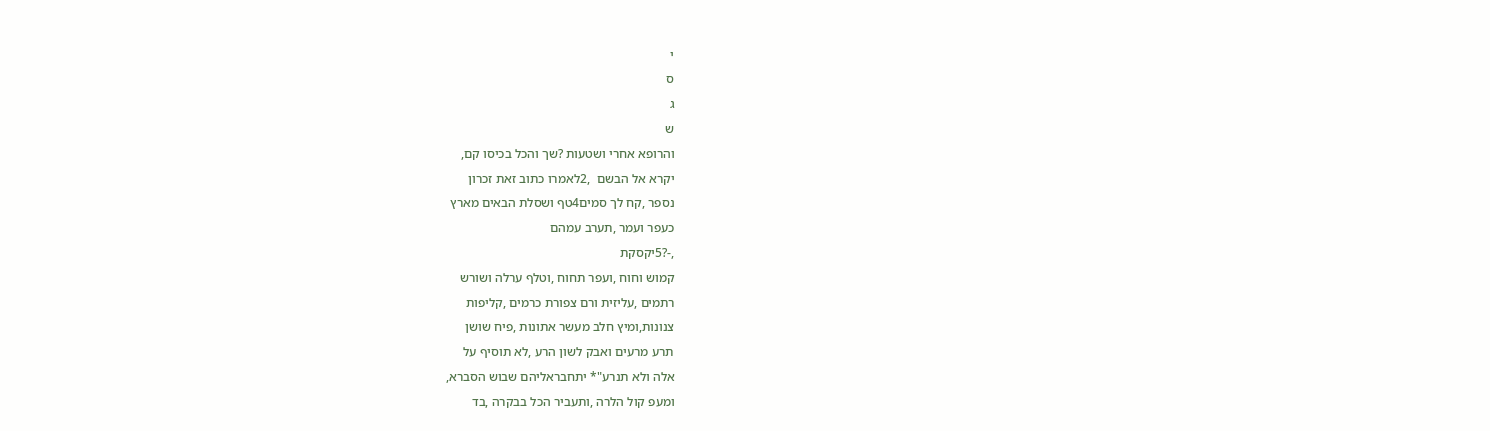י
ס
ג
ש
והרופא אחרי ושטעות ?שך והכל בכיסו קם,
יקרא אל הבשם  ,2לאמרו כתוב זאת זכרון
נספר ,קח לך סמים4טף ושסלת הבאים מארץ
כעפר ועמר ,תערב עמהם
,-?5יקסקת
קמוש וחוח ,ועפר תחוח ,וטלף ערלה ושורש
רתמים ,עליזית ורם צפורת כרמים ,קליפות
צנונות,ומיץ חלב מעשר אתונות ,פיח שושן
תרע מרעים ואבק לשון הרע ,לא תוסיף על
אלה ולא תנרע"* יתחבראליהם שבוש הסברא,
ומעפ קול הלרה ,ותעביר הכל בבקרה ,בד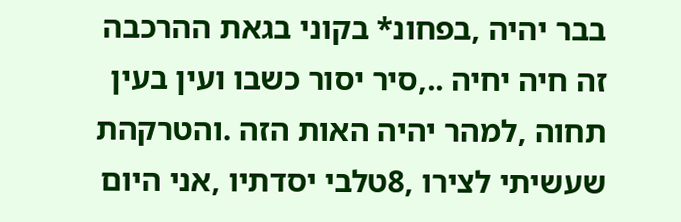בבר יהיה ,בפחונ* בקוני בגאת ההרכבה
זה חיה יחיה ..,סיר יסור כשבו ועין בעין
תחוה ,למהר יהיה האות הזה .והטרקהת
שעשיתי לצירו ,8טלבי יסדתיו ,אני היום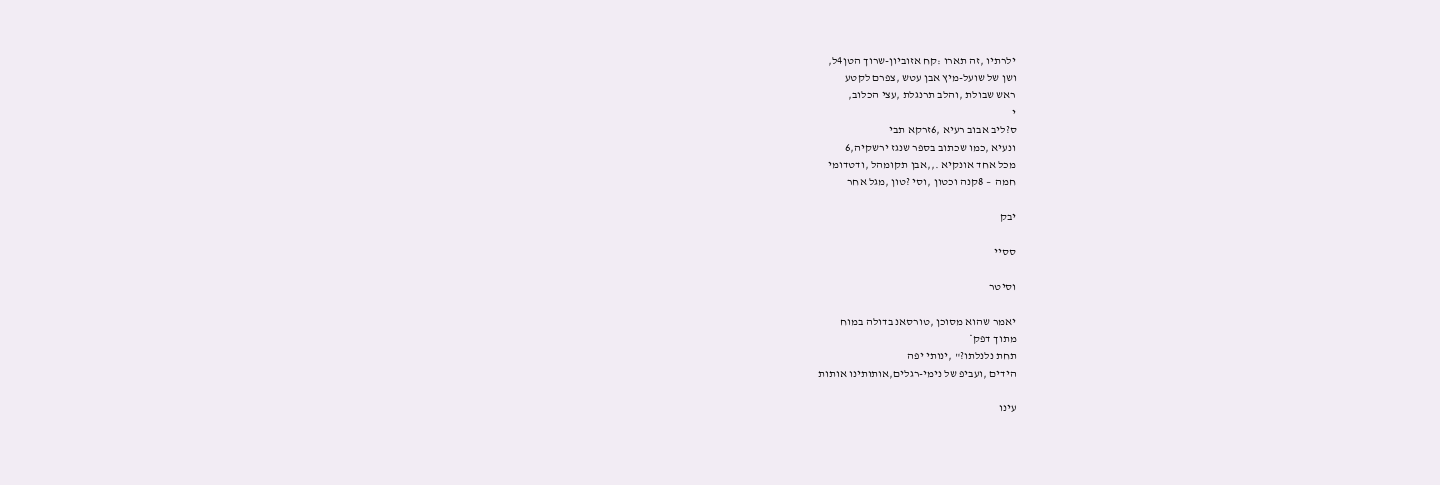ילרתיו ,זה תארו :קח אזוביון-שרוך הטן4ל,
ושן של שועל-מיץ אבן עטש ,צפרם לקטע
ראש שבולת ,והלב תרנגלת ,עצי הכלוב,
י
ס?ליב אבוב רעיא ,6זרקא תבי
ונעיא ,כמו שכתוב בספר שנגז ירשקיה,6
מכל אחד אונקיא .,,אבן תקומהל ,ודטדומי
חמה  – 8קנה וכטון ,וסי ?טון ,מגל אחר

יבק

ססיי

וסיטר

יאמר שהוא מסוכן ,טורסאנ בדולה במוח
מתוך דפק*
תחת נלנלתו?" ,ינותי יפה
הידים ,ועביפ של נימי-רגלים,אותותינו אותות

עינו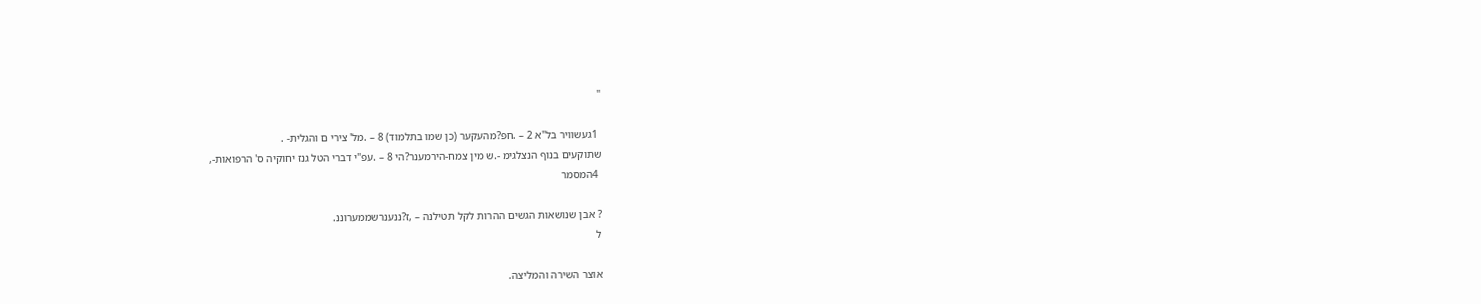"

 1געשוויר בל"א 2 – .חפ?מהעקער (כן שמו בתלמוד) 8 – .מל' צירי ם והגלית- .
שתוקעים בנוף הנצלגימ -.ש מין צמח-הירמענר?הי 8 – .עפ"י דברי הטל גנז יחוקיה ס' הרפואות-,
 4המסמר

? אבן שנושאות הגשים ההרות לקל תטילנה – ,ז?ננענרשממערוננ.
ל

אוצר השירה והמליצה.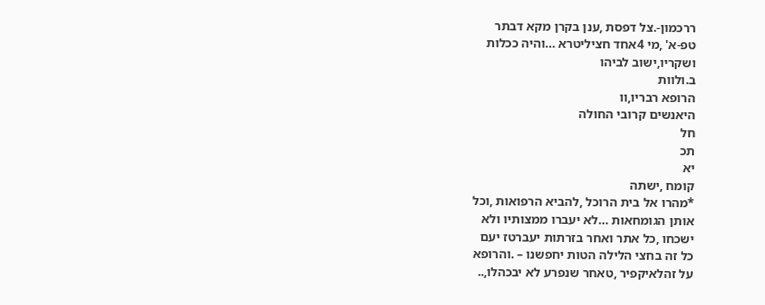ררכמון-.צל דפסת ,ענן בקרן מקא דבתר
טפ-א' ,מי 4אחד חציליטרא …והיה ככלות
ושקריו,ישוב לביהו
ב.ולוות
הרופא רבריו,וו
היאנשים קרובי החולה
חל
תכ
יא
קומח ,ישתה
*מהרו אל בית הרוכל ,להביא הרפואות ,וכל
אותן הגומחאות …לא יעברו ממצותיו ולא
ישכחו ,כל אתר ואחר בזרתות יעברטז יעם
כל זה בחצי הלילה הטות יחפשנו – .והרופא
על זהלאיקפיר ,טאחר שנפרע לא יבכהלו,..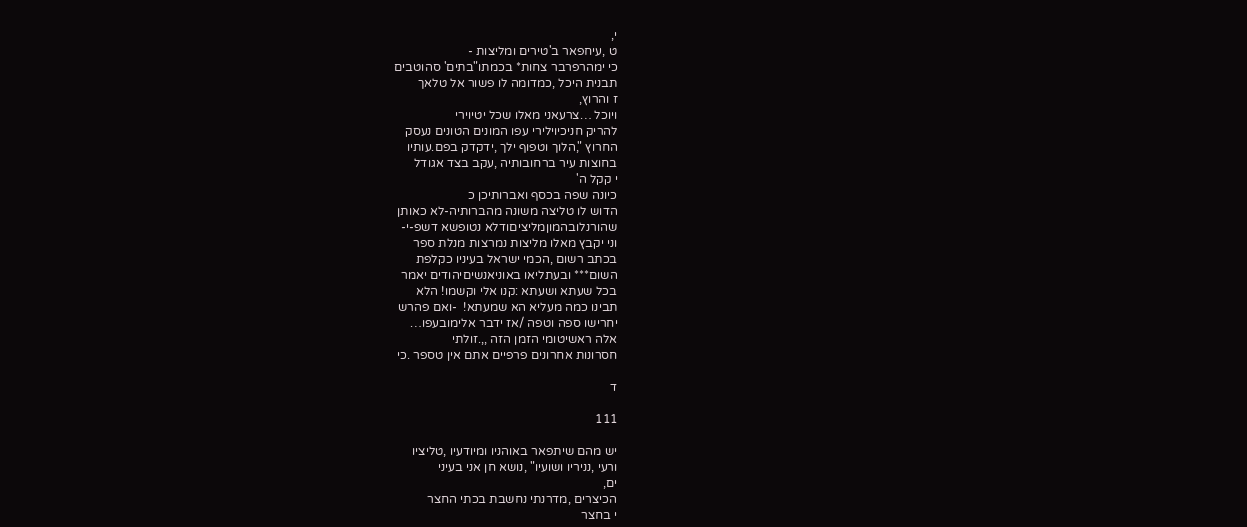י,
ט ,עיחפאר ב'טירים ומליצות -
כי ימהרפרבר צחות* בכמתו"בתים' סהוטבים
תבנית היכל ,כמדומה לו פשור אל טלאך
ז והרוץ,
ויוכל …צרעאני מאלו שכל יטיוירי
להריק חניכיוילירי עפו המונים הטונים נעסק
החרוץ ",הלוך וטפוף ילך ,ידקדק בפם.עותיו
בחוצות עיר ברחובותיה ,עקב בצד אגודל
י קקל ה'
כיונה שפה בכסף ואברותיכן כ
הדוש לו טליצה משונה מהברותיה-לא כאותן
שהורנלובהמוןמליציםודלא נטופשא דשפ-י-
וני יקבץ מאלו מליצות נמרצות מנלת ספר
בכתב רשום ,הכמי ישראל בעיניו כקלפת
השום*** ובעתליאו באוניאנשיםיהודים יאמר
בכל שעתא ושעתא :קנו אלי וקשמו! הלא
תבינו כמה מעליא הא שמעתא!  -ואם פהרש
יחרישו ספה וטפה /אז ידבר אלימובעפו…
אלה ראשיטומי הזמן הזה ,,.זולתי
חסרונות אחרונים פרפיים אתם אין טספר .כי

ד

111

יש מהם שיתפאר באוהניו ומיודעיו ,טליציו
ורעי ,נניריו ושועיו" ,נושא חן אני בעיני
ים,
הכיצרים ,מדרנתי נחשבת בכתי החצר
י בחצר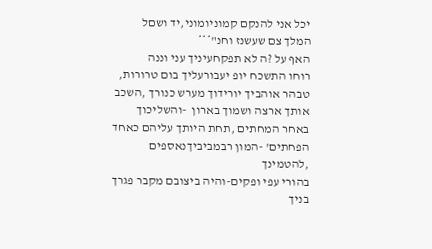יכל אני להנקם קמוניומוני,יד ושםל
המלך צם שעשנז וחנ"***
האף על ?ה לא תפקחעיניך עני וננה
רוחו התשכח יופ יעבורעליך בום טרורות,
טבהר אוהביך יורידוך מערש כנורך ,השכב
אותך ארצה ושמוך בארון  -והשליכוך
באחר המחתים ,תחת היותך עליהם כאחד
הפחתים' -המון רבמביביךנאספים ,להטמינך
בהורי עפי ופקים-והיה ביצובם מקבר פגרך
בניך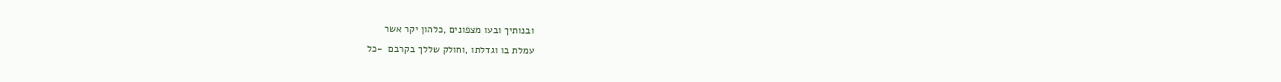ובנותיך ובעו מצפונים ,כלהון יקר אשר
עמלת בו וגדלתו ,וחולק שללך בקרבם  -כל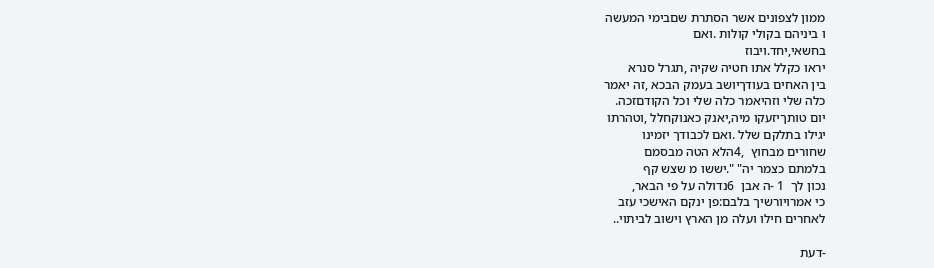ממון לצפונים אשר הסתרת שםבימי המעשה
ו ביניהם בקולי קולות .ואם
בחשאי,יחד.ויבוז
יראו כקלל אתו חטיה שקיה ,תגרל סנרא
בין האחים בעודךיושב בעמק הבכא ,זה יאמר
כלה שלי וזהיאמר כלה שלי וכל הקודםזכה.
יום טותךיזעקו מיה,יאנק כאנוקחלל ,וטהרתו
יגילו בתלקם שלל .ואם לכבודך יזמינו
שחורים מבחוץ  ,4הלא הטה מבסמם
בלמתם כצמר יה" ".יששו מ שצש קף
נכון לך  1 -ה אבן  6נדולה על פי הבאר,
כי אמרויורשיך בלבם:פן ינקם האישכי עזב
לאחרים חילו ועלה מן הארץ וישוב לביתוי..

-דעת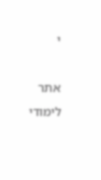י

אתר לימודי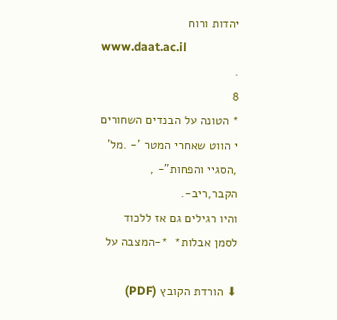יהדות ורוח
www.daat.ac.il
.
8
* הטונה על הבנדים השחורים
י הווט שאחרי המטר '- .מל' ,הסגיי והפחות"- ,
הקבר,ריב-.
והיו רגילים גם אז ללכוד לסמן אבלות*  *-המצבה על

⬇ הורדת הקובץ (PDF)